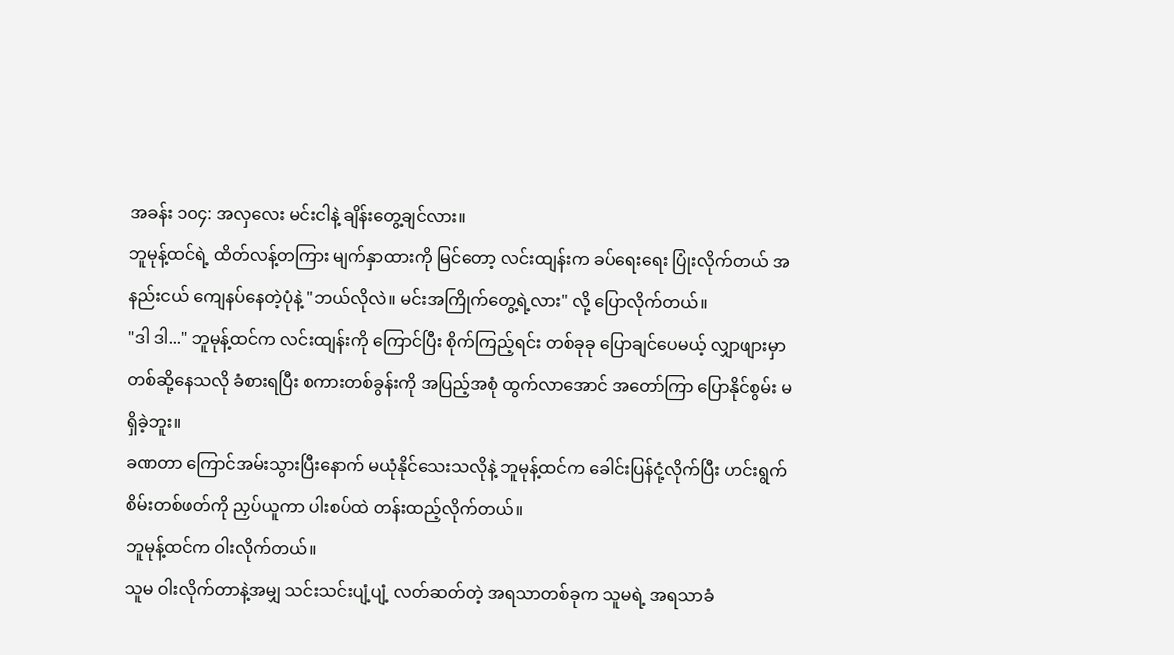အခန်း ၁၀၄: အလှလေး မင်းငါနဲ့ ချိန်းတွေ့ချင်လား။
ဘူမုန့်ထင်ရဲ့ ထိတ်လန့်တကြား မျက်နှာထားကို မြင်တော့ လင်းထျန်းက ခပ်ရေးရေး ပြုံးလိုက်တယ် အနည်းငယ် ကျေနပ်နေတဲ့ပုံနဲ့ "ဘယ်လိုလဲ။ မင်းအကြိုက်တွေ့ရဲ့လား" လို့ ပြောလိုက်တယ်။
"ဒါ ဒါ..." ဘူမုန့်ထင်က လင်းထျန်းကို ကြောင်ပြီး စိုက်ကြည့်ရင်း တစ်ခုခု ပြောချင်ပေမယ့် လျှာဖျားမှာ တစ်ဆို့နေသလို ခံစားရပြီး စကားတစ်ခွန်းကို အပြည့်အစုံ ထွက်လာအောင် အတော်ကြာ ပြောနိုင်စွမ်း မရှိခဲ့ဘူး။
ခဏတာ ကြောင်အမ်းသွားပြီးနောက် မယုံနိုင်သေးသလိုနဲ့ ဘူမုန့်ထင်က ခေါင်းပြန်ငုံ့လိုက်ပြီး ဟင်းရွက်စိမ်းတစ်ဖတ်ကို ညှပ်ယူကာ ပါးစပ်ထဲ တန်းထည့်လိုက်တယ်။
ဘူမုန့်ထင်က ဝါးလိုက်တယ်။
သူမ ဝါးလိုက်တာနဲ့အမျှ သင်းသင်းပျံ့ပျံ့ လတ်ဆတ်တဲ့ အရသာတစ်ခုက သူမရဲ့ အရသာခံ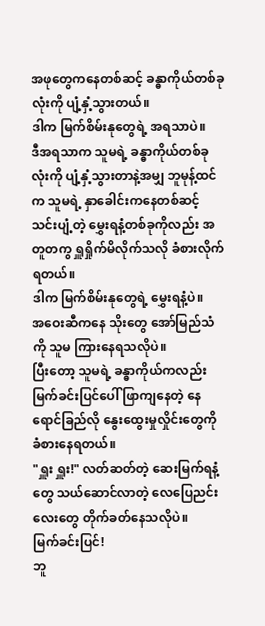အဖုတွေကနေတစ်ဆင့် ခန္ဓာကိုယ်တစ်ခုလုံးကို ပျံ့နှံ့သွားတယ်။
ဒါက မြက်စိမ်းနုတွေရဲ့ အရသာပဲ။
ဒီအရသာက သူမရဲ့ ခန္ဓာကိုယ်တစ်ခုလုံးကို ပျံ့နှံ့သွားတာနဲ့အမျှ ဘူမုန့်ထင်က သူမရဲ့ နှာခေါင်းကနေတစ်ဆင့် သင်းပျံ့တဲ့ မွှေးရနံ့တစ်ခုကိုလည်း အတူတကွ ရှူရှိုက်မိလိုက်သလို ခံစားလိုက်ရတယ်။
ဒါက မြက်စိမ်းနုတွေရဲ့ မွှေးရနံ့ပဲ။
အဝေးဆီကနေ သိုးတွေ အော်မြည်သံကို သူမ ကြားနေရသလိုပဲ။
ပြီးတော့ သူမရဲ့ ခန္ဓာကိုယ်ကလည်း မြက်ခင်းပြင်ပေါ် ဖြာကျနေတဲ့ နေရောင်ခြည်လို နွေးထွေးမှုလှိုင်းတွေကို ခံစားနေရတယ်။
"ရှူး ရှူး!" လတ်ဆတ်တဲ့ ဆေးမြက်ရနံ့တွေ သယ်ဆောင်လာတဲ့ လေပြေညင်းလေးတွေ တိုက်ခတ်နေသလိုပဲ။
မြက်ခင်းပြင်!
ဘူ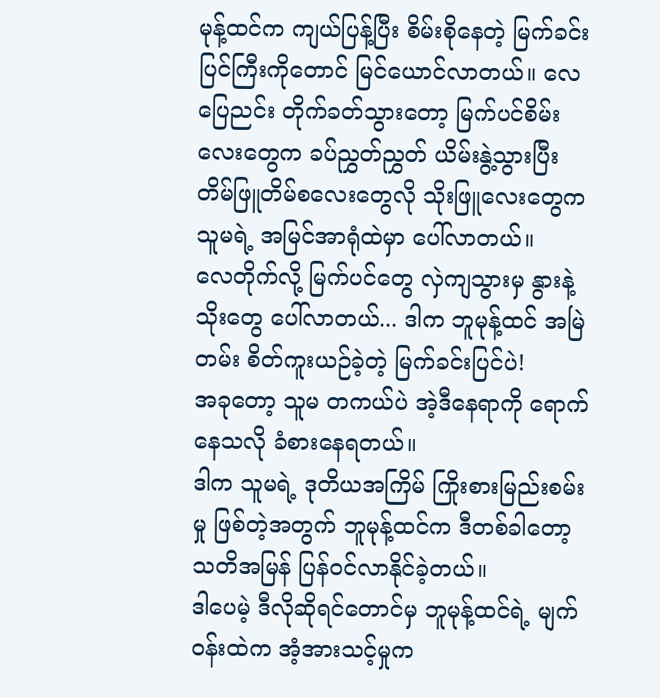မုန့်ထင်က ကျယ်ပြန့်ပြီး စိမ်းစိုနေတဲ့ မြက်ခင်းပြင်ကြီးကိုတောင် မြင်ယောင်လာတယ်။ လေပြေညင်း တိုက်ခတ်သွားတော့ မြက်ပင်စိမ်းလေးတွေက ခပ်ညွှတ်ညွှတ် ယိမ်းနွဲ့သွားပြီး တိမ်ဖြူတိမ်စလေးတွေလို သိုးဖြူလေးတွေက သူမရဲ့ အမြင်အာရုံထဲမှာ ပေါ်လာတယ်။
လေတိုက်လို့ မြက်ပင်တွေ လှဲကျသွားမှ နွားနဲ့သိုးတွေ ပေါ်လာတယ်... ဒါက ဘူမုန့်ထင် အမြဲတမ်း စိတ်ကူးယဉ်ခဲ့တဲ့ မြက်ခင်းပြင်ပဲ!
အခုတော့ သူမ တကယ်ပဲ အဲ့ဒီနေရာကို ရောက်နေသလို ခံစားနေရတယ်။
ဒါက သူမရဲ့ ဒုတိယအကြိမ် ကြိုးစားမြည်းစမ်းမှု ဖြစ်တဲ့အတွက် ဘူမုန့်ထင်က ဒီတစ်ခါတော့ သတိအမြန် ပြန်ဝင်လာနိုင်ခဲ့တယ်။
ဒါပေမဲ့ ဒီလိုဆိုရင်တောင်မှ ဘူမုန့်ထင်ရဲ့ မျက်ဝန်းထဲက အံ့အားသင့်မှုက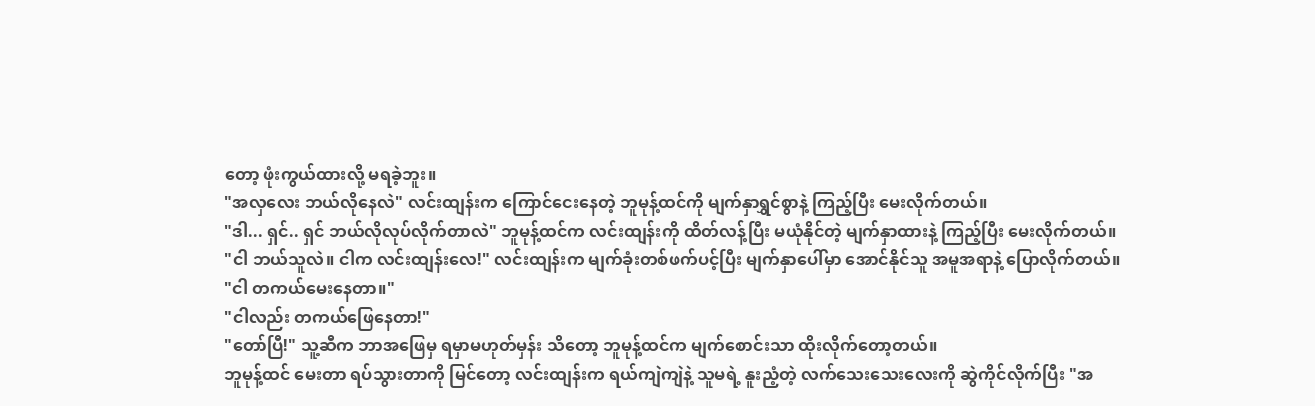တော့ ဖုံးကွယ်ထားလို့ မရခဲ့ဘူး။
"အလှလေး ဘယ်လိုနေလဲ" လင်းထျန်းက ကြောင်ငေးနေတဲ့ ဘူမုန့်ထင်ကို မျက်နှာရွှင်စွာနဲ့ ကြည့်ပြီး မေးလိုက်တယ်။
"ဒါ... ရှင်.. ရှင် ဘယ်လိုလုပ်လိုက်တာလဲ" ဘူမုန့်ထင်က လင်းထျန်းကို ထိတ်လန့်ပြီး မယုံနိုင်တဲ့ မျက်နှာထားနဲ့ ကြည့်ပြီး မေးလိုက်တယ်။
"ငါ ဘယ်သူလဲ။ ငါက လင်းထျန်းလေ!" လင်းထျန်းက မျက်ခုံးတစ်ဖက်ပင့်ပြီး မျက်နှာပေါ်မှာ အောင်နိုင်သူ အမူအရာနဲ့ ပြောလိုက်တယ်။
"ငါ တကယ်မေးနေတာ။"
"ငါလည်း တကယ်ဖြေနေတာ!"
"တော်ပြီ!" သူ့ဆီက ဘာအဖြေမှ ရမှာမဟုတ်မှန်း သိတော့ ဘူမုန့်ထင်က မျက်စောင်းသာ ထိုးလိုက်တော့တယ်။
ဘူမုန့်ထင် မေးတာ ရပ်သွားတာကို မြင်တော့ လင်းထျန်းက ရယ်ကျဲကျဲနဲ့ သူမရဲ့ နူးညံ့တဲ့ လက်သေးသေးလေးကို ဆွဲကိုင်လိုက်ပြီး "အ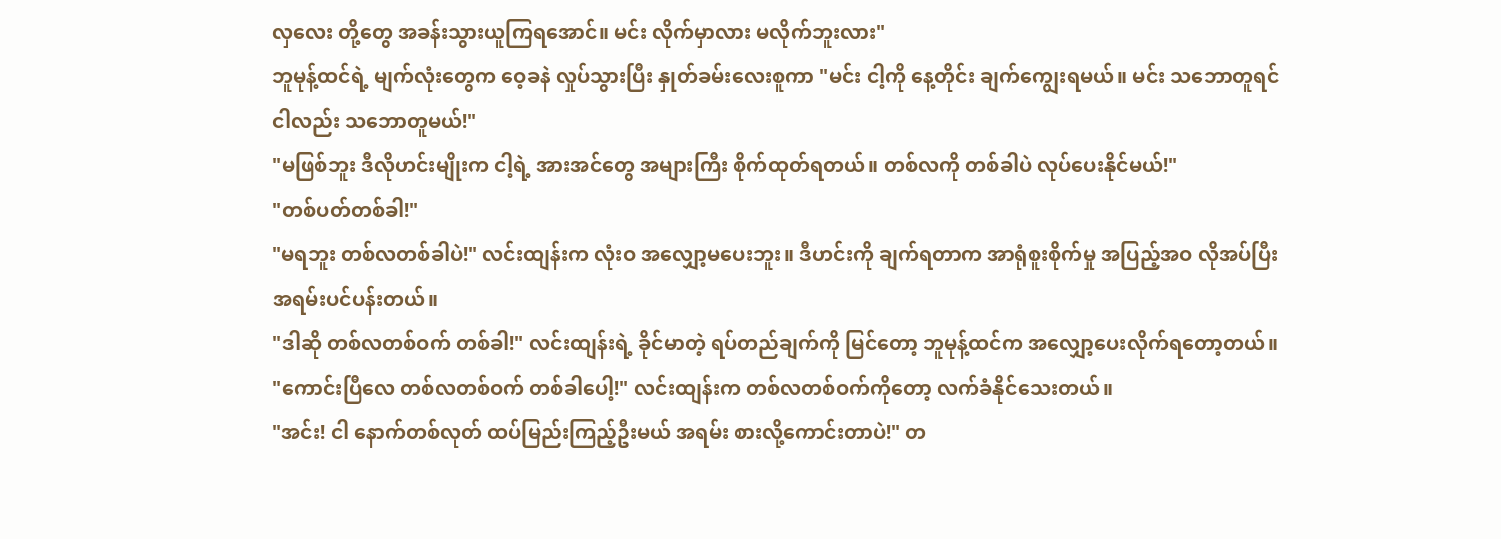လှလေး တို့တွေ အခန်းသွားယူကြရအောင်။ မင်း လိုက်မှာလား မလိုက်ဘူးလား"
ဘူမုန့်ထင်ရဲ့ မျက်လုံးတွေက ဝေ့ခနဲ လှုပ်သွားပြီး နှုတ်ခမ်းလေးစူကာ "မင်း ငါ့ကို နေ့တိုင်း ချက်ကျွေးရမယ်။ မင်း သဘောတူရင် ငါလည်း သဘောတူမယ်!"
"မဖြစ်ဘူး ဒီလိုဟင်းမျိုးက ငါ့ရဲ့ အားအင်တွေ အများကြီး စိုက်ထုတ်ရတယ်။ တစ်လကို တစ်ခါပဲ လုပ်ပေးနိုင်မယ်!"
"တစ်ပတ်တစ်ခါ!"
"မရဘူး တစ်လတစ်ခါပဲ!" လင်းထျန်းက လုံးဝ အလျှော့မပေးဘူး။ ဒီဟင်းကို ချက်ရတာက အာရုံစူးစိုက်မှု အပြည့်အဝ လိုအပ်ပြီး အရမ်းပင်ပန်းတယ်။
"ဒါဆို တစ်လတစ်ဝက် တစ်ခါ!" လင်းထျန်းရဲ့ ခိုင်မာတဲ့ ရပ်တည်ချက်ကို မြင်တော့ ဘူမုန့်ထင်က အလျှော့ပေးလိုက်ရတော့တယ်။
"ကောင်းပြီလေ တစ်လတစ်ဝက် တစ်ခါပေါ့!" လင်းထျန်းက တစ်လတစ်ဝက်ကိုတော့ လက်ခံနိုင်သေးတယ်။
"အင်း! ငါ နောက်တစ်လုတ် ထပ်မြည်းကြည့်ဦးမယ် အရမ်း စားလို့ကောင်းတာပဲ!" တ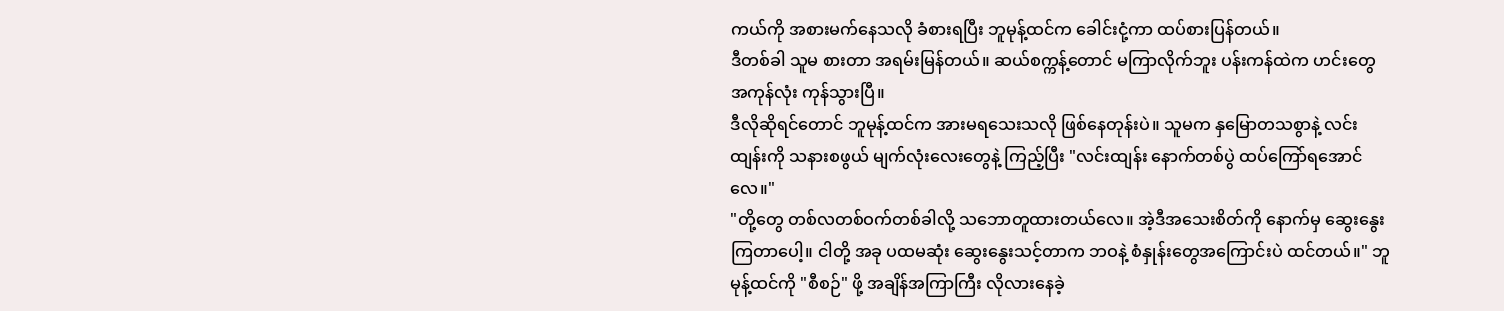ကယ်ကို အစားမက်နေသလို ခံစားရပြီး ဘူမုန့်ထင်က ခေါင်းငုံ့ကာ ထပ်စားပြန်တယ်။
ဒီတစ်ခါ သူမ စားတာ အရမ်းမြန်တယ်။ ဆယ်စက္ကန့်တောင် မကြာလိုက်ဘူး ပန်းကန်ထဲက ဟင်းတွေ အကုန်လုံး ကုန်သွားပြီ။
ဒီလိုဆိုရင်တောင် ဘူမုန့်ထင်က အားမရသေးသလို ဖြစ်နေတုန်းပဲ။ သူမက နှမြောတသစွာနဲ့ လင်းထျန်းကို သနားစဖွယ် မျက်လုံးလေးတွေနဲ့ ကြည့်ပြီး "လင်းထျန်း နောက်တစ်ပွဲ ထပ်ကြော်ရအောင်လေ။"
"တို့တွေ တစ်လတစ်ဝက်တစ်ခါလို့ သဘောတူထားတယ်လေ။ အဲ့ဒီအသေးစိတ်ကို နောက်မှ ဆွေးနွေးကြတာပေါ့။ ငါတို့ အခု ပထမဆုံး ဆွေးနွေးသင့်တာက ဘဝနဲ့ စံနှုန်းတွေအကြောင်းပဲ ထင်တယ်။" ဘူမုန့်ထင်ကို "စီစဉ်" ဖို့ အချိန်အကြာကြီး လိုလားနေခဲ့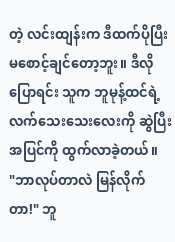တဲ့ လင်းထျန်းက ဒီထက်ပိုပြီး မစောင့်ချင်တော့ဘူး။ ဒီလိုပြောရင်း သူက ဘူမုန့်ထင်ရဲ့ လက်သေးသေးလေးကို ဆွဲပြီး အပြင်ကို ထွက်လာခဲ့တယ်။
"ဘာလုပ်တာလဲ မြန်လိုက်တာ!" ဘူ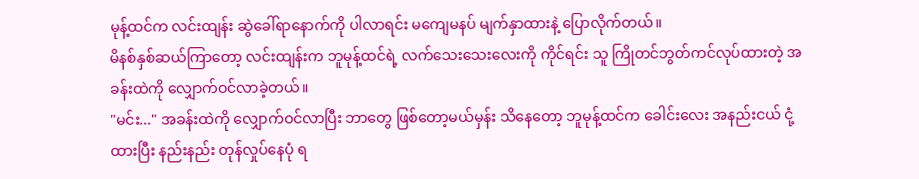မုန့်ထင်က လင်းထျန်း ဆွဲခေါ်ရာနောက်ကို ပါလာရင်း မကျေမနပ် မျက်နှာထားနဲ့ ပြောလိုက်တယ်။
မိနစ်နှစ်ဆယ်ကြာတော့ လင်းထျန်းက ဘူမုန့်ထင်ရဲ့ လက်သေးသေးလေးကို ကိုင်ရင်း သူ ကြိုတင်ဘွတ်ကင်လုပ်ထားတဲ့ အခန်းထဲကို လျှောက်ဝင်လာခဲ့တယ်။
"မင်း..." အခန်းထဲကို လျှောက်ဝင်လာပြီး ဘာတွေ ဖြစ်တော့မယ်မှန်း သိနေတော့ ဘူမုန့်ထင်က ခေါင်းလေး အနည်းငယ် ငုံ့ထားပြီး နည်းနည်း တုန်လှုပ်နေပုံ ရ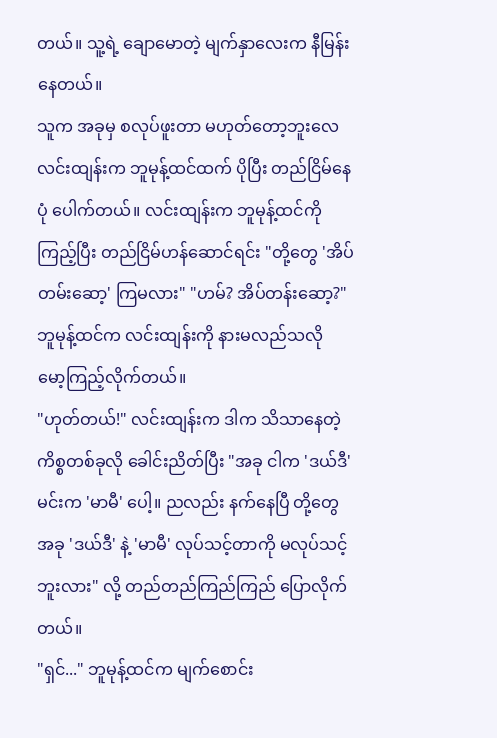တယ်။ သူ့ရဲ့ ချောမောတဲ့ မျက်နှာလေးက နီမြန်းနေတယ်။
သူက အခုမှ စလုပ်ဖူးတာ မဟုတ်တော့ဘူးလေ လင်းထျန်းက ဘူမုန့်ထင်ထက် ပိုပြီး တည်ငြိမ်နေပုံ ပေါက်တယ်။ လင်းထျန်းက ဘူမုန့်ထင်ကို ကြည့်ပြီး တည်ငြိမ်ဟန်ဆောင်ရင်း "တို့တွေ 'အိပ်တမ်းဆော့' ကြမလား" "ဟမ်? အိပ်တန်းဆော့?" ဘူမုန့်ထင်က လင်းထျန်းကို နားမလည်သလို မော့ကြည့်လိုက်တယ်။
"ဟုတ်တယ်!" လင်းထျန်းက ဒါက သိသာနေတဲ့ ကိစ္စတစ်ခုလို ခေါင်းညိတ်ပြီး "အခု ငါက 'ဒယ်ဒီ' မင်းက 'မာမီ' ပေါ့။ ညလည်း နက်နေပြီ တို့တွေ အခု 'ဒယ်ဒီ' နဲ့ 'မာမီ' လုပ်သင့်တာကို မလုပ်သင့်ဘူးလား" လို့ တည်တည်ကြည်ကြည် ပြောလိုက်တယ်။
"ရှင်..." ဘူမုန့်ထင်က မျက်စောင်း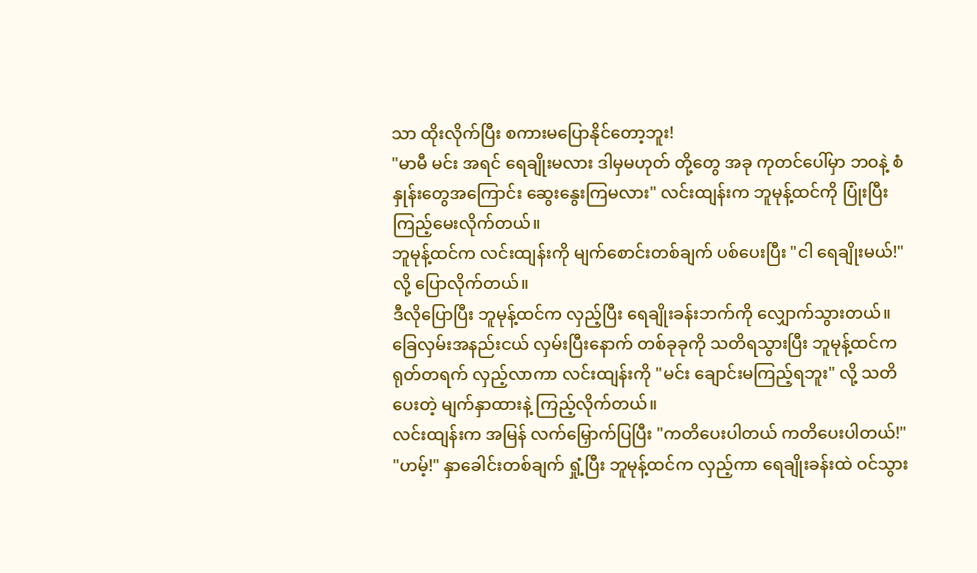သာ ထိုးလိုက်ပြီး စကားမပြောနိုင်တော့ဘူး!
"မာမီ မင်း အရင် ရေချိုးမလား ဒါမှမဟုတ် တို့တွေ အခု ကုတင်ပေါ်မှာ ဘဝနဲ့ စံနှုန်းတွေအကြောင်း ဆွေးနွေးကြမလား" လင်းထျန်းက ဘူမုန့်ထင်ကို ပြုံးပြီး ကြည့်မေးလိုက်တယ်။
ဘူမုန့်ထင်က လင်းထျန်းကို မျက်စောင်းတစ်ချက် ပစ်ပေးပြီး "ငါ ရေချိုးမယ်!" လို့ ပြောလိုက်တယ်။
ဒီလိုပြောပြီး ဘူမုန့်ထင်က လှည့်ပြီး ရေချိုးခန်းဘက်ကို လျှောက်သွားတယ်။ ခြေလှမ်းအနည်းငယ် လှမ်းပြီးနောက် တစ်ခုခုကို သတိရသွားပြီး ဘူမုန့်ထင်က ရုတ်တရက် လှည့်လာကာ လင်းထျန်းကို "မင်း ချောင်းမကြည့်ရဘူး" လို့ သတိပေးတဲ့ မျက်နှာထားနဲ့ ကြည့်လိုက်တယ်။
လင်းထျန်းက အမြန် လက်မြှောက်ပြပြီး "ကတိပေးပါတယ် ကတိပေးပါတယ်!"
"ဟမ့်!" နှာခေါင်းတစ်ချက် ရှုံ့ပြီး ဘူမုန့်ထင်က လှည့်ကာ ရေချိုးခန်းထဲ ဝင်သွား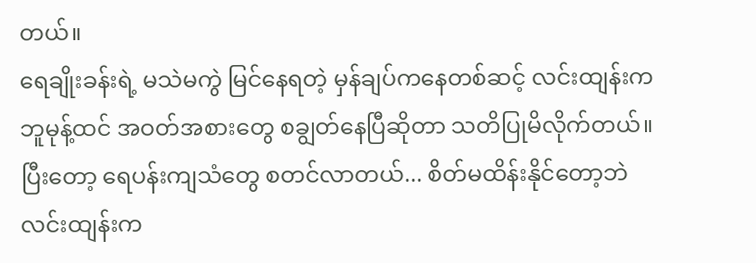တယ်။
ရေချိုးခန်းရဲ့ မသဲမကွဲ မြင်နေရတဲ့ မှန်ချပ်ကနေတစ်ဆင့် လင်းထျန်းက ဘူမုန့်ထင် အဝတ်အစားတွေ စချွတ်နေပြီဆိုတာ သတိပြုမိလိုက်တယ်။
ပြီးတော့ ရေပန်းကျသံတွေ စတင်လာတယ်... စိတ်မထိန်းနိုင်တော့ဘဲ လင်းထျန်းက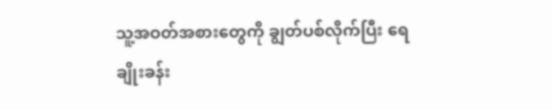သူ့အဝတ်အစားတွေကို ချွတ်ပစ်လိုက်ပြီး ရေချိုးခန်း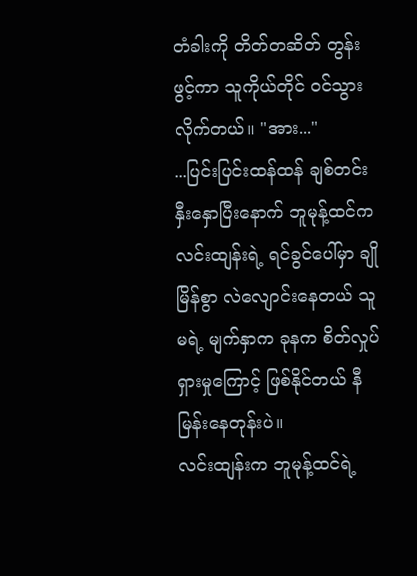တံခါးကို တိတ်တဆိတ် တွန်းဖွင့်ကာ သူကိုယ်တိုင် ဝင်သွားလိုက်တယ်။ "အား..."
...ပြင်းပြင်းထန်ထန် ချစ်တင်းနှီးနှောပြီးနောက် ဘူမုန့်ထင်က လင်းထျန်းရဲ့ ရင်ခွင်ပေါ်မှာ ချိုမြိန်စွာ လဲလျောင်းနေတယ် သူမရဲ့ မျက်နှာက ခုနက စိတ်လှုပ်ရှားမှုကြောင့် ဖြစ်နိုင်တယ် နီမြန်းနေတုန်းပဲ။
လင်းထျန်းက ဘူမုန့်ထင်ရဲ့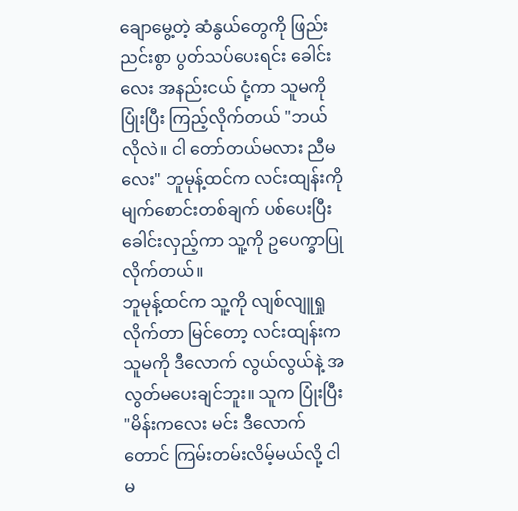ချောမွေ့တဲ့ ဆံနွယ်တွေကို ဖြည်းညင်းစွာ ပွတ်သပ်ပေးရင်း ခေါင်းလေး အနည်းငယ် ငုံ့ကာ သူမကို ပြုံးပြီး ကြည့်လိုက်တယ် "ဘယ်လိုလဲ။ ငါ တော်တယ်မလား ညီမလေး" ဘူမုန့်ထင်က လင်းထျန်းကို မျက်စောင်းတစ်ချက် ပစ်ပေးပြီး ခေါင်းလှည့်ကာ သူ့ကို ဥပေက္ခာပြုလိုက်တယ်။
ဘူမုန့်ထင်က သူ့ကို လျစ်လျူရှုလိုက်တာ မြင်တော့ လင်းထျန်းက သူမကို ဒီလောက် လွယ်လွယ်နဲ့ အလွတ်မပေးချင်ဘူး။ သူက ပြုံးပြီး "မိန်းကလေး မင်း ဒီလောက်တောင် ကြမ်းတမ်းလိမ့်မယ်လို့ ငါ မ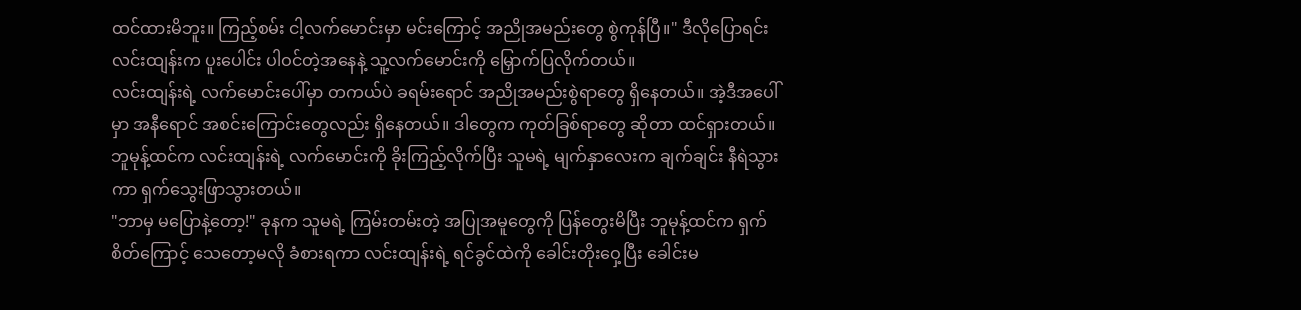ထင်ထားမိဘူး။ ကြည့်စမ်း ငါ့လက်မောင်းမှာ မင်းကြောင့် အညိုအမည်းတွေ စွဲကုန်ပြီ။" ဒီလိုပြောရင်း လင်းထျန်းက ပူးပေါင်း ပါဝင်တဲ့အနေနဲ့ သူ့လက်မောင်းကို မြှောက်ပြလိုက်တယ်။
လင်းထျန်းရဲ့ လက်မောင်းပေါ်မှာ တကယ်ပဲ ခရမ်းရောင် အညိုအမည်းစွဲရာတွေ ရှိနေတယ်။ အဲ့ဒီအပေါ်မှာ အနီရောင် အစင်းကြောင်းတွေလည်း ရှိနေတယ်။ ဒါတွေက ကုတ်ခြစ်ရာတွေ ဆိုတာ ထင်ရှားတယ်။ ဘူမုန့်ထင်က လင်းထျန်းရဲ့ လက်မောင်းကို ခိုးကြည့်လိုက်ပြီး သူမရဲ့ မျက်နှာလေးက ချက်ချင်း နီရဲသွားကာ ရှက်သွေးဖြာသွားတယ်။
"ဘာမှ မပြောနဲ့တော့!" ခုနက သူမရဲ့ ကြမ်းတမ်းတဲ့ အပြုအမူတွေကို ပြန်တွေးမိပြီး ဘူမုန့်ထင်က ရှက်စိတ်ကြောင့် သေတော့မလို ခံစားရကာ လင်းထျန်းရဲ့ ရင်ခွင်ထဲကို ခေါင်းတိုးဝှေ့ပြီး ခေါင်းမ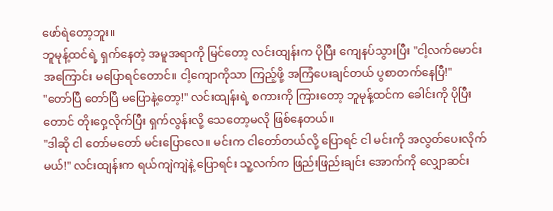ဖော်ရဲတော့ဘူး။
ဘူမုန့်ထင်ရဲ့ ရှက်နေတဲ့ အမူအရာကို မြင်တော့ လင်းထျန်းက ပိုပြီး ကျေနပ်သွားပြီး "ငါ့လက်မောင်းအကြောင်း မပြောရင်တောင်။ ငါ့ကျောကိုသာ ကြည့်ဖို့ အကြံပေးချင်တယ် ပွစာတက်နေပြီ!"
"တော်ပြီ တော်ပြီ မပြောနဲ့တော့!" လင်းထျန်းရဲ့ စကားကို ကြားတော့ ဘူမုန့်ထင်က ခေါင်းကို ပိုပြီးတောင် တိုးဝှေ့လိုက်ပြီး ရှက်လွန်းလို့ သေတော့မလို ဖြစ်နေတယ်။
"ဒါဆို ငါ တော်မတော် မင်းပြောလေ။ မင်းက ငါတော်တယ်လို့ ပြောရင် ငါ မင်းကို အလွတ်ပေးလိုက်မယ်!" လင်းထျန်းက ရယ်ကျဲကျဲနဲ့ ပြောရင်း သူ့လက်က ဖြည်းဖြည်းချင်း အောက်ကို လျှောဆင်း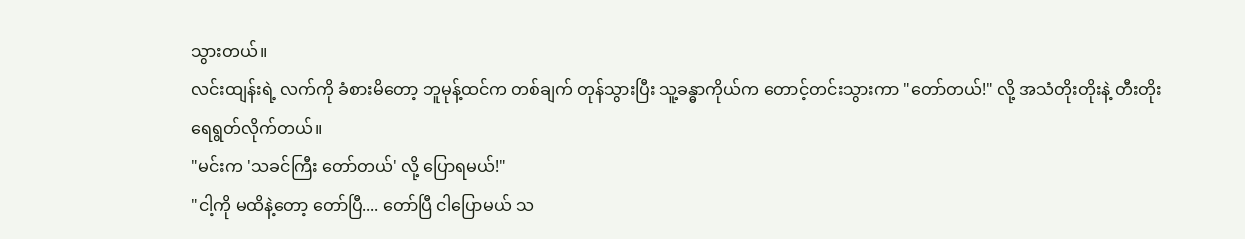သွားတယ်။
လင်းထျန်းရဲ့ လက်ကို ခံစားမိတော့ ဘူမုန့်ထင်က တစ်ချက် တုန်သွားပြီး သူ့ခန္ဓာကိုယ်က တောင့်တင်းသွားကာ "တော်တယ်!" လို့ အသံတိုးတိုးနဲ့ တီးတိုးရေရွတ်လိုက်တယ်။
"မင်းက 'သခင်ကြီး တော်တယ်' လို့ ပြောရမယ်!"
"ငါ့ကို မထိနဲ့တော့ တော်ပြီ.... တော်ပြီ ငါပြောမယ် သ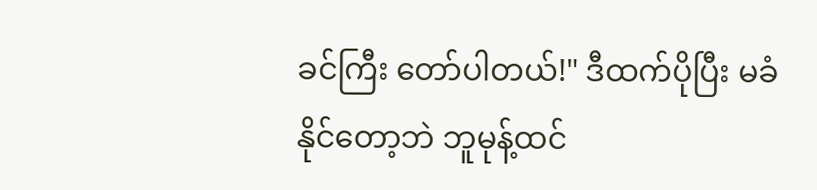ခင်ကြီး တော်ပါတယ်!" ဒီထက်ပိုပြီး မခံနိုင်တော့ဘဲ ဘူမုန့်ထင်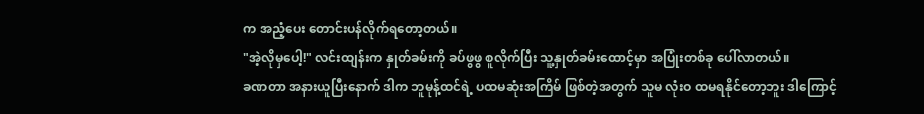က အညံ့ပေး တောင်းပန်လိုက်ရတော့တယ်။
"အဲ့လိုမှပေါ့!" လင်းထျန်းက နှုတ်ခမ်းကို ခပ်ဖွဖွ စူလိုက်ပြီး သူ့နှုတ်ခမ်းထောင့်မှာ အပြုံးတစ်ခု ပေါ်လာတယ်။
ခဏတာ အနားယူပြီးနောက် ဒါက ဘူမုန့်ထင်ရဲ့ ပထမဆုံးအကြိမ် ဖြစ်တဲ့အတွက် သူမ လုံးဝ ထမရနိုင်တော့ဘူး ဒါကြောင့်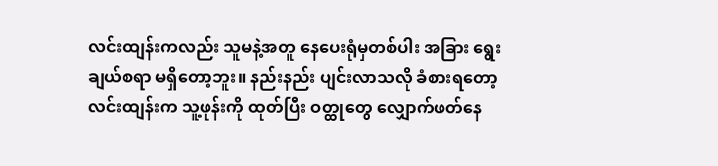လင်းထျန်းကလည်း သူမနဲ့အတူ နေပေးရုံမှတစ်ပါး အခြား ရွေးချယ်စရာ မရှိတော့ဘူး။ နည်းနည်း ပျင်းလာသလို ခံစားရတော့ လင်းထျန်းက သူ့ဖုန်းကို ထုတ်ပြီး ဝတ္ထုတွေ လျှောက်ဖတ်နေ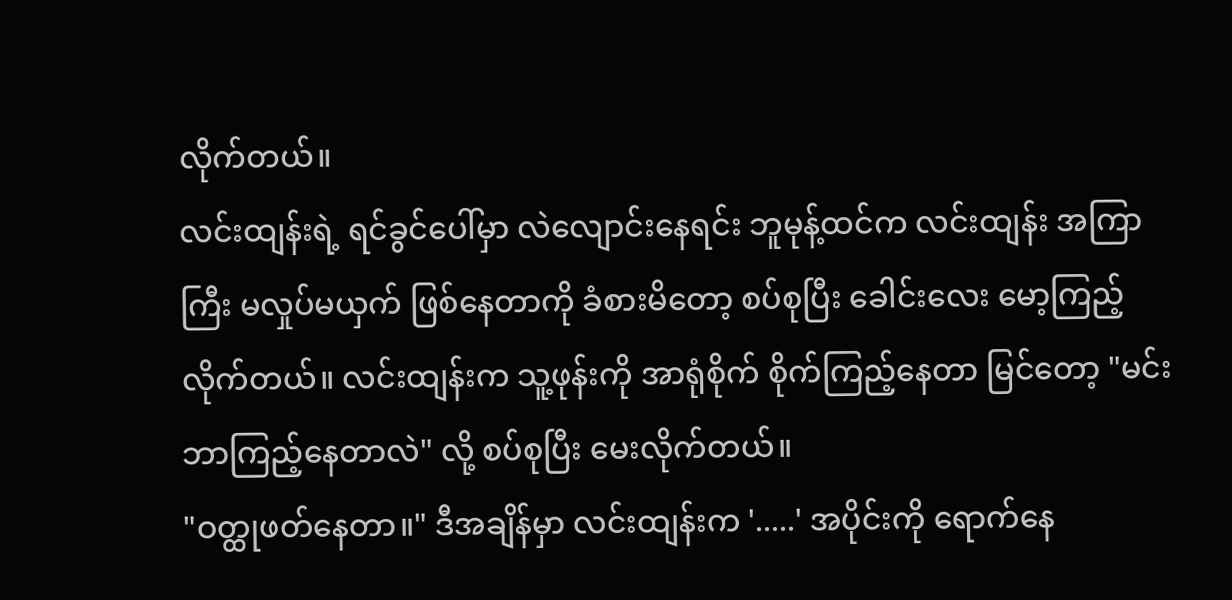လိုက်တယ်။
လင်းထျန်းရဲ့ ရင်ခွင်ပေါ်မှာ လဲလျောင်းနေရင်း ဘူမုန့်ထင်က လင်းထျန်း အကြာကြီး မလှုပ်မယှက် ဖြစ်နေတာကို ခံစားမိတော့ စပ်စုပြီး ခေါင်းလေး မော့ကြည့်လိုက်တယ်။ လင်းထျန်းက သူ့ဖုန်းကို အာရုံစိုက် စိုက်ကြည့်နေတာ မြင်တော့ "မင်း ဘာကြည့်နေတာလဲ" လို့ စပ်စုပြီး မေးလိုက်တယ်။
"ဝတ္ထုဖတ်နေတာ။" ဒီအချိန်မှာ လင်းထျန်းက '.....' အပိုင်းကို ရောက်နေ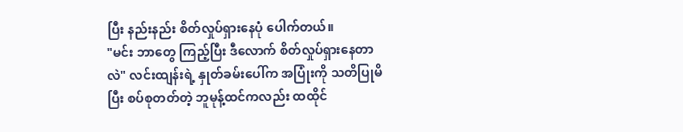ပြီး နည်းနည်း စိတ်လှုပ်ရှားနေပုံ ပေါက်တယ်။
"မင်း ဘာတွေ ကြည့်ပြီး ဒီလောက် စိတ်လှုပ်ရှားနေတာလဲ" လင်းထျန်းရဲ့ နှုတ်ခမ်းပေါ်က အပြုံးကို သတိပြုမိပြီး စပ်စုတတ်တဲ့ ဘူမုန့်ထင်ကလည်း ထထိုင်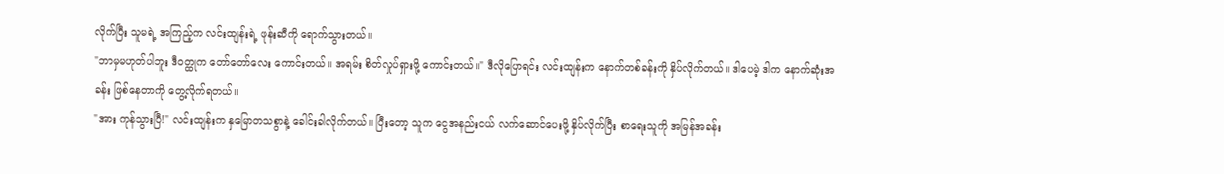လိုက်ပြီး သူမရဲ့ အကြည့်က လင်းထျန်းရဲ့ ဖုန်းဆီကို ရောက်သွားတယ်။
"ဘာမှမဟုတ်ပါဘူး ဒီဝတ္ထုက တော်တော်လေး ကောင်းတယ်။ အရမ်း စိတ်လှုပ်ရှားဖို့ ကောင်းတယ်။" ဒီလိုပြောရင်း လင်းထျန်းက နောက်တစ်ခန်းကို နှိပ်လိုက်တယ်။ ဒါပေမဲ့ ဒါက နောက်ဆုံးအခန်း ဖြစ်နေတာကို တွေ့လိုက်ရတယ်။
"အား ကုန်သွားပြီ!" လင်းထျန်းက နှမြောတသစွာနဲ့ ခေါင်းခါလိုက်တယ်။ ပြီးတော့ သူက ငွေအနည်းငယ် လက်ဆောင်ပေးဖို့ နှိပ်လိုက်ပြီး စာရေးသူကို အမြန်အခန်း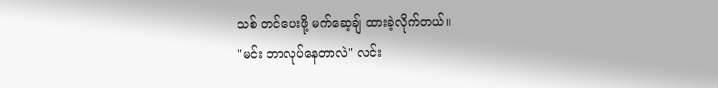သစ် တင်ပေးဖို့ မက်ဆေ့ချ် ထားခဲ့လိုက်တယ်။
"မင်း ဘာလုပ်နေတာလဲ" လင်း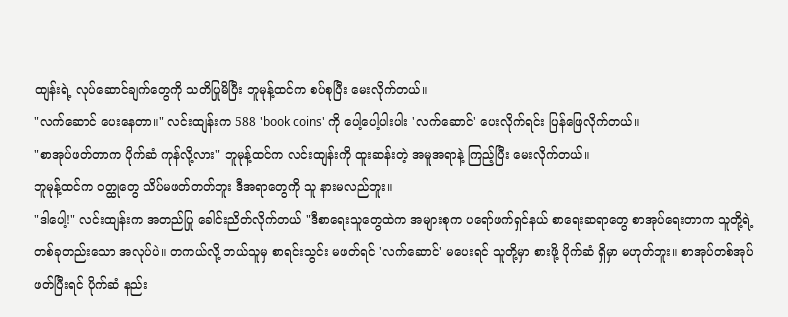ထျန်းရဲ့ လုပ်ဆောင်ချက်တွေကို သတိပြုမိပြီး ဘူမုန့်ထင်က စပ်စုပြီး မေးလိုက်တယ်။
"လက်ဆောင် ပေးနေတာ။" လင်းထျန်းက 588 'book coins' ကို ပေါ့ပေါ့ပါးပါး 'လက်ဆောင်' ပေးလိုက်ရင်း ပြန်ဖြေလိုက်တယ်။
"စာအုပ်ဖတ်တာက ပိုက်ဆံ ကုန်လို့လား" ဘူမုန့်ထင်က လင်းထျန်းကို ထူးဆန်းတဲ့ အမူအရာနဲ့ ကြည့်ပြီး မေးလိုက်တယ်။
ဘူမုန့်ထင်က ဝတ္ထုတွေ သိပ်မဖတ်တတ်ဘူး ဒီအရာတွေကို သူ နားမလည်ဘူး။
"ဒါပေါ့!" လင်းထျန်းက အတည်ပြု ခေါင်းညိတ်လိုက်တယ် "ဒီစာရေးသူတွေထဲက အများစုက ပရော်ဖက်ရှင်နယ် စာရေးဆရာတွေ စာအုပ်ရေးတာက သူတို့ရဲ့ တစ်ခုတည်းသော အလုပ်ပဲ။ တကယ်လို့ ဘယ်သူမှ စာရင်းသွင်း မဖတ်ရင် 'လက်ဆောင်' မပေးရင် သူတို့မှာ စားဖို့ ပိုက်ဆံ ရှိမှာ မဟုတ်ဘူး။ စာအုပ်တစ်အုပ် ဖတ်ပြီးရင် ပိုက်ဆံ နည်း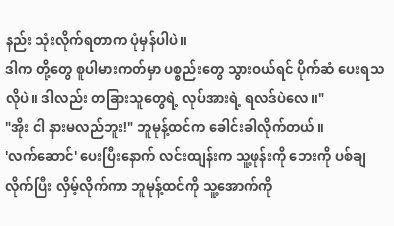နည်း သုံးလိုက်ရတာက ပုံမှန်ပါပဲ။
ဒါက တို့တွေ စူပါမားကတ်မှာ ပစ္စည်းတွေ သွားဝယ်ရင် ပိုက်ဆံ ပေးရသလိုပဲ။ ဒါလည်း တခြားသူတွေရဲ့ လုပ်အားရဲ့ ရလဒ်ပဲလေ။"
"အိုး ငါ နားမလည်ဘူး!" ဘူမုန့်ထင်က ခေါင်းခါလိုက်တယ်။
'လက်ဆောင်' ပေးပြီးနောက် လင်းထျန်းက သူ့ဖုန်းကို ဘေးကို ပစ်ချလိုက်ပြီး လှိမ့်လိုက်ကာ ဘူမုန့်ထင်ကို သူ့အောက်ကို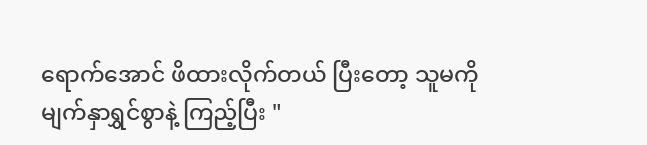ရောက်အောင် ဖိထားလိုက်တယ် ပြီးတော့ သူမကို မျက်နှာရွှင်စွာနဲ့ ကြည့်ပြီး "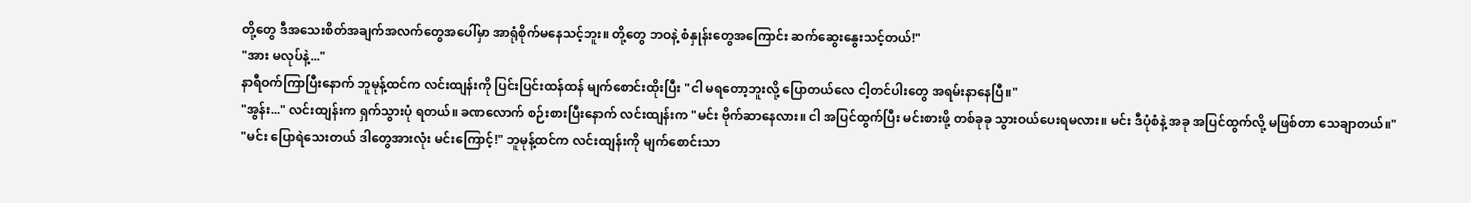တို့တွေ ဒီအသေးစိတ်အချက်အလက်တွေအပေါ်မှာ အာရုံစိုက်မနေသင့်ဘူး။ တို့တွေ ဘဝနဲ့ စံနှုန်းတွေအကြောင်း ဆက်ဆွေးနွေးသင့်တယ်!"
"အား မလုပ်နဲ့..."
နာရီဝက်ကြာပြီးနောက် ဘူမုန့်ထင်က လင်းထျန်းကို ပြင်းပြင်းထန်ထန် မျက်စောင်းထိုးပြီး "ငါ မရတော့ဘူးလို့ ပြောတယ်လေ ငါ့တင်ပါးတွေ အရမ်းနာနေပြီ။"
"အွန်း..." လင်းထျန်းက ရှက်သွားပုံ ရတယ်။ ခဏလောက် စဉ်းစားပြီးနောက် လင်းထျန်းက "မင်း ဗိုက်ဆာနေလား။ ငါ အပြင်ထွက်ပြီး မင်းစားဖို့ တစ်ခုခု သွားဝယ်ပေးရမလား။ မင်း ဒီပုံစံနဲ့ အခု အပြင်ထွက်လို့ မဖြစ်တာ သေချာတယ်။"
"မင်း ပြောရဲသေးတယ် ဒါတွေအားလုံး မင်းကြောင့်!" ဘူမုန့်ထင်က လင်းထျန်းကို မျက်စောင်းသာ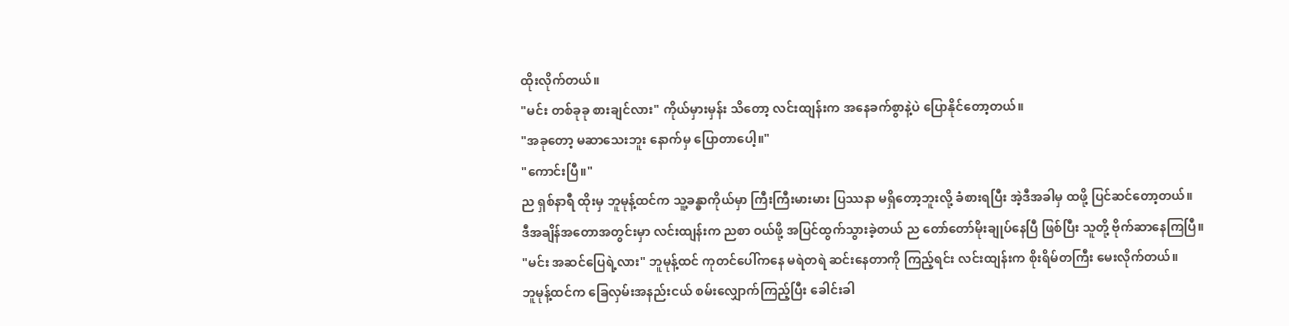ထိုးလိုက်တယ်။
"မင်း တစ်ခုခု စားချင်လား" ကိုယ်မှားမှန်း သိတော့ လင်းထျန်းက အနေခက်စွာနဲ့ပဲ ပြောနိုင်တော့တယ်။
"အခုတော့ မဆာသေးဘူး နောက်မှ ပြောတာပေါ့။"
"ကောင်းပြီ။"
ည ရှစ်နာရီ ထိုးမှ ဘူမုန့်ထင်က သူ့ခန္ဓာကိုယ်မှာ ကြီးကြီးမားမား ပြဿနာ မရှိတော့ဘူးလို့ ခံစားရပြီး အဲ့ဒီအခါမှ ထဖို့ ပြင်ဆင်တော့တယ်။
ဒီအချိန်အတောအတွင်းမှာ လင်းထျန်းက ညစာ ဝယ်ဖို့ အပြင်ထွက်သွားခဲ့တယ် ည တော်တော်မိုးချုပ်နေပြီ ဖြစ်ပြီး သူတို့ ဗိုက်ဆာနေကြပြီ။
"မင်း အဆင်ပြေရဲ့လား" ဘူမုန့်ထင် ကုတင်ပေါ်ကနေ မရဲတရဲ ဆင်းနေတာကို ကြည့်ရင်း လင်းထျန်းက စိုးရိမ်တကြီး မေးလိုက်တယ်။
ဘူမုန့်ထင်က ခြေလှမ်းအနည်းငယ် စမ်းလျှောက်ကြည့်ပြီး ခေါင်းခါ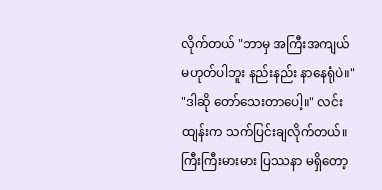လိုက်တယ် "ဘာမှ အကြီးအကျယ် မဟုတ်ပါဘူး နည်းနည်း နာနေရုံပဲ။"
"ဒါဆို တော်သေးတာပေါ့။" လင်းထျန်းက သက်ပြင်းချလိုက်တယ်။
ကြီးကြီးမားမား ပြဿနာ မရှိတော့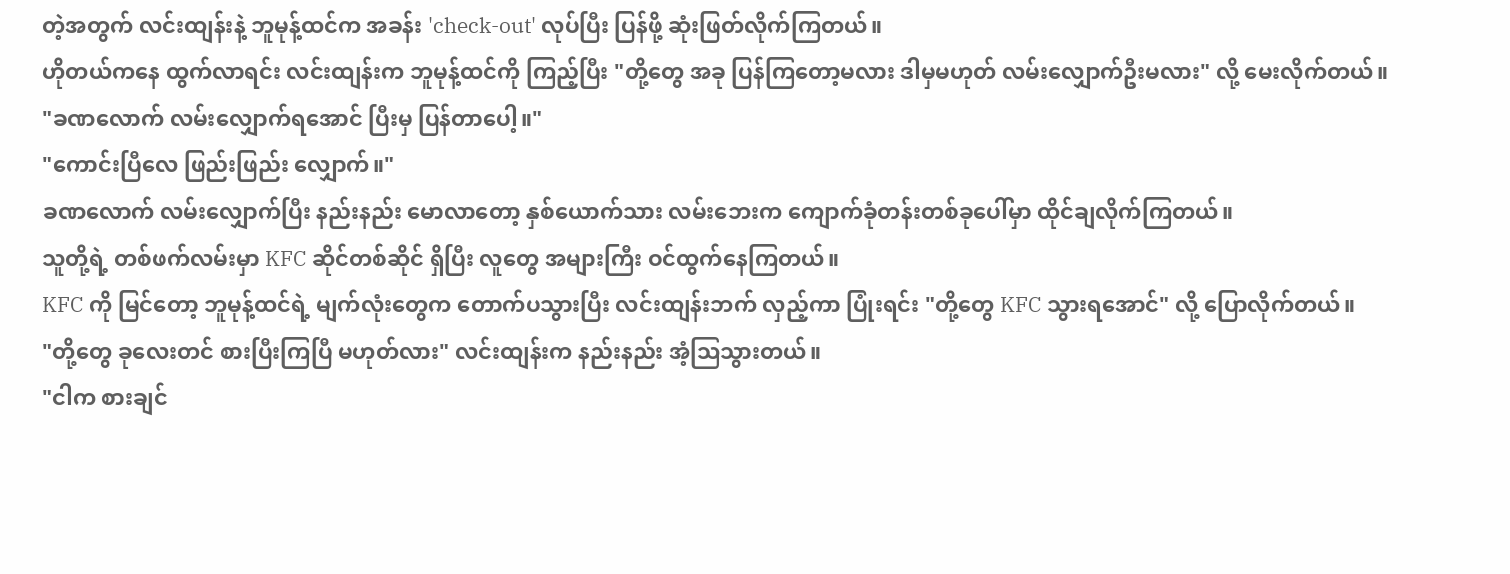တဲ့အတွက် လင်းထျန်းနဲ့ ဘူမုန့်ထင်က အခန်း 'check-out' လုပ်ပြီး ပြန်ဖို့ ဆုံးဖြတ်လိုက်ကြတယ်။
ဟိုတယ်ကနေ ထွက်လာရင်း လင်းထျန်းက ဘူမုန့်ထင်ကို ကြည့်ပြီး "တို့တွေ အခု ပြန်ကြတော့မလား ဒါမှမဟုတ် လမ်းလျှောက်ဦးမလား" လို့ မေးလိုက်တယ်။
"ခဏလောက် လမ်းလျှောက်ရအောင် ပြီးမှ ပြန်တာပေါ့။"
"ကောင်းပြီလေ ဖြည်းဖြည်း လျှောက်။"
ခဏလောက် လမ်းလျှောက်ပြီး နည်းနည်း မောလာတော့ နှစ်ယောက်သား လမ်းဘေးက ကျောက်ခုံတန်းတစ်ခုပေါ်မှာ ထိုင်ချလိုက်ကြတယ်။
သူတို့ရဲ့ တစ်ဖက်လမ်းမှာ KFC ဆိုင်တစ်ဆိုင် ရှိပြီး လူတွေ အများကြီး ဝင်ထွက်နေကြတယ်။
KFC ကို မြင်တော့ ဘူမုန့်ထင်ရဲ့ မျက်လုံးတွေက တောက်ပသွားပြီး လင်းထျန်းဘက် လှည့်ကာ ပြုံးရင်း "တို့တွေ KFC သွားရအောင်" လို့ ပြောလိုက်တယ်။
"တို့တွေ ခုလေးတင် စားပြီးကြပြီ မဟုတ်လား" လင်းထျန်းက နည်းနည်း အံ့ဩသွားတယ်။
"ငါက စားချင်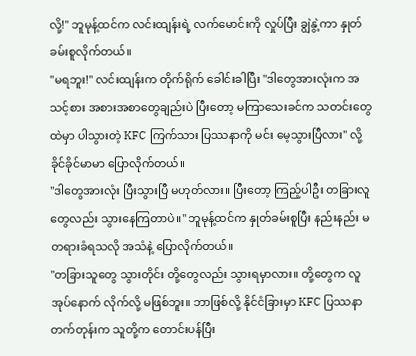လို့!" ဘူမုန့်ထင်က လင်းထျန်းရဲ့ လက်မောင်းကို လှုပ်ပြီး ချွဲနွဲ့ကာ နှုတ်ခမ်းစူလိုက်တယ်။
"မရဘူး!" လင်းထျန်းက တိုက်ရိုက် ခေါင်းခါပြီး "ဒါတွေအားလုံးက အသင့်စား အစားအစာတွေချည်းပဲ ပြီးတော့ မကြာသေးခင်က သတင်းတွေထဲမှာ ပါသွားတဲ့ KFC ကြက်သား ပြဿနာကို မင်း မေ့သွားပြီလား" လို့ ခိုင်ခိုင်မာမာ ပြောလိုက်တယ်။
"ဒါတွေအားလုံး ပြီးသွားပြီ မဟုတ်လား။ ပြီးတော့ ကြည့်ပါဦး တခြားလူတွေလည်း သွားနေကြတာပဲ။" ဘူမုန့်ထင်က နှုတ်ခမ်းစူပြီး နည်းနည်း မတရားခံရသလို အသံနဲ့ ပြောလိုက်တယ်။
"တခြားသူတွေ သွားတိုင်း တို့တွေလည်း သွားရမှာလား။ တို့တွေက လူအုပ်နောက် လိုက်လို့ မဖြစ်ဘူး။ ဘာဖြစ်လို့ နိုင်ငံခြားမှာ KFC ပြဿနာ တက်တုန်းက သူတို့က တောင်းပန်ပြီး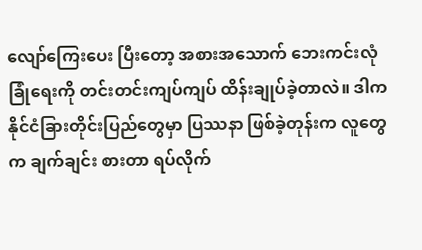လျော်ကြေးပေး ပြီးတော့ အစားအသောက် ဘေးကင်းလုံခြုံရေးကို တင်းတင်းကျပ်ကျပ် ထိန်းချုပ်ခဲ့တာလဲ။ ဒါက နိုင်ငံခြားတိုင်းပြည်တွေမှာ ပြဿနာ ဖြစ်ခဲ့တုန်းက လူတွေက ချက်ချင်း စားတာ ရပ်လိုက်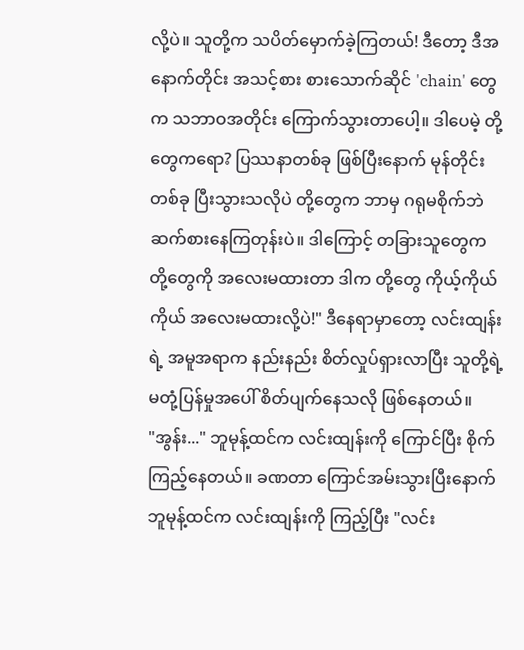လို့ပဲ။ သူတို့က သပိတ်မှောက်ခဲ့ကြတယ်! ဒီတော့ ဒီအနောက်တိုင်း အသင့်စား စားသောက်ဆိုင် 'chain' တွေက သဘာဝအတိုင်း ကြောက်သွားတာပေါ့။ ဒါပေမဲ့ တို့တွေကရော? ပြဿနာတစ်ခု ဖြစ်ပြီးနောက် မုန်တိုင်းတစ်ခု ပြီးသွားသလိုပဲ တို့တွေက ဘာမှ ဂရုမစိုက်ဘဲ ဆက်စားနေကြတုန်းပဲ။ ဒါကြောင့် တခြားသူတွေက တို့တွေကို အလေးမထားတာ ဒါက တို့တွေ ကိုယ့်ကိုယ်ကိုယ် အလေးမထားလို့ပဲ!" ဒီနေရာမှာတော့ လင်းထျန်းရဲ့ အမူအရာက နည်းနည်း စိတ်လှုပ်ရှားလာပြီး သူတို့ရဲ့ မတုံ့ပြန်မှုအပေါ် စိတ်ပျက်နေသလို ဖြစ်နေတယ်။
"အွန်း..." ဘူမုန့်ထင်က လင်းထျန်းကို ကြောင်ပြီး စိုက်ကြည့်နေတယ်။ ခဏတာ ကြောင်အမ်းသွားပြီးနောက် ဘူမုန့်ထင်က လင်းထျန်းကို ကြည့်ပြီး "လင်း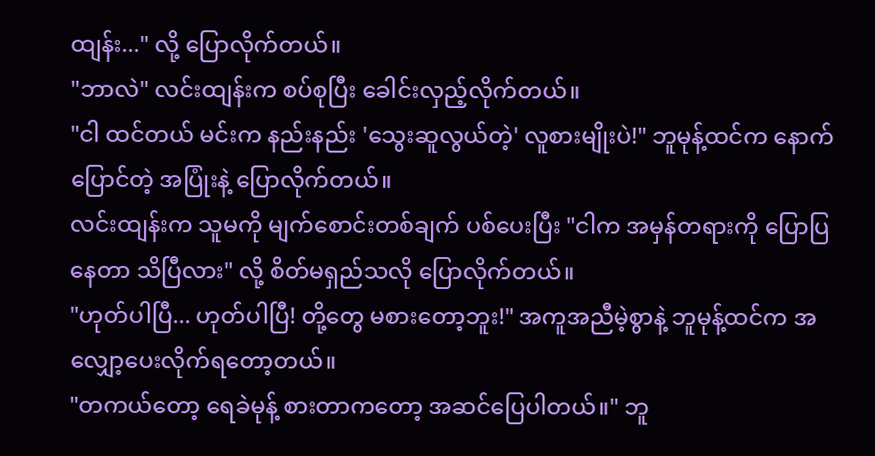ထျန်း..." လို့ ပြောလိုက်တယ်။
"ဘာလဲ" လင်းထျန်းက စပ်စုပြီး ခေါင်းလှည့်လိုက်တယ်။
"ငါ ထင်တယ် မင်းက နည်းနည်း 'သွေးဆူလွယ်တဲ့' လူစားမျိုးပဲ!" ဘူမုန့်ထင်က နောက်ပြောင်တဲ့ အပြုံးနဲ့ ပြောလိုက်တယ်။
လင်းထျန်းက သူမကို မျက်စောင်းတစ်ချက် ပစ်ပေးပြီး "ငါက အမှန်တရားကို ပြောပြနေတာ သိပြီလား" လို့ စိတ်မရှည်သလို ပြောလိုက်တယ်။
"ဟုတ်ပါပြီ... ဟုတ်ပါပြီ! တို့တွေ မစားတော့ဘူး!" အကူအညီမဲ့စွာနဲ့ ဘူမုန့်ထင်က အလျှော့ပေးလိုက်ရတော့တယ်။
"တကယ်တော့ ရေခဲမုန့် စားတာကတော့ အဆင်ပြေပါတယ်။" ဘူ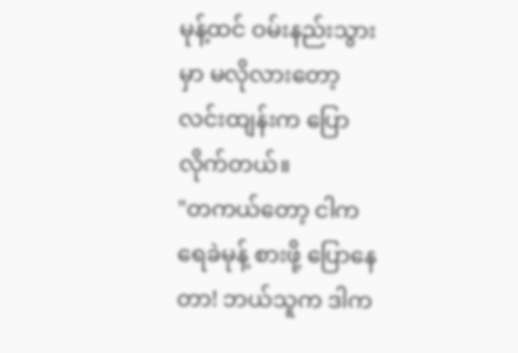မုန့်ထင် ဝမ်းနည်းသွားမှာ မလိုလားတော့ လင်းထျန်းက ပြောလိုက်တယ်။
"တကယ်တော့ ငါက ရေခဲမုန့် စားဖို့ ပြောနေတာ! ဘယ်သူက ဒါက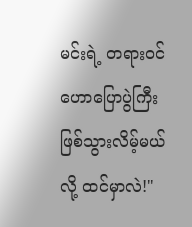မင်းရဲ့ တရားဝင် ဟောပြောပွဲကြီး ဖြစ်သွားလိမ့်မယ်လို့ ထင်မှာလဲ!"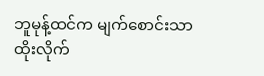ဘူမုန့်ထင်က မျက်စောင်းသာ ထိုးလိုက်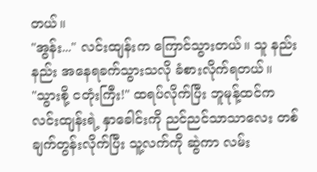တယ်။
"အွန်း..." လင်းထျန်းက ကြောင်သွားတယ်။ သူ နည်းနည်း အနေရခက်သွားသလို ခံစားလိုက်ရတယ်။
"သွားစို့ ငတုံးကြီး!" ထရပ်လိုက်ပြီး ဘူမုန့်ထင်က လင်းထျန်းရဲ့ နှာခေါင်းကို ညင်ညင်သာသာလေး တစ်ချက်တွန်းလိုက်ပြီး သူ့လက်ကို ဆွဲကာ လမ်း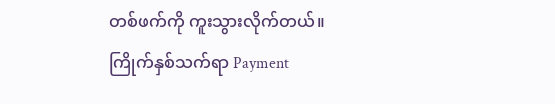တစ်ဖက်ကို ကူးသွားလိုက်တယ်။
ကြိုက်နှစ်သက်ရာ Payment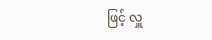ဖြင့် လှူ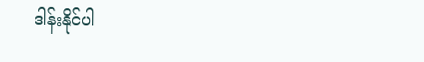ဒါန်းနိုင်ပါ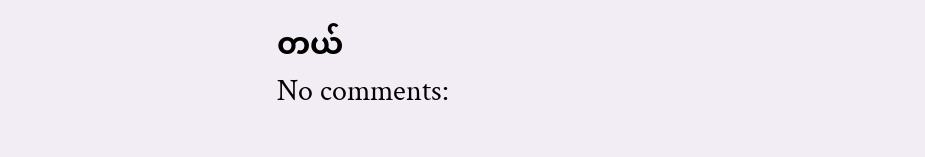တယ်
No comments: